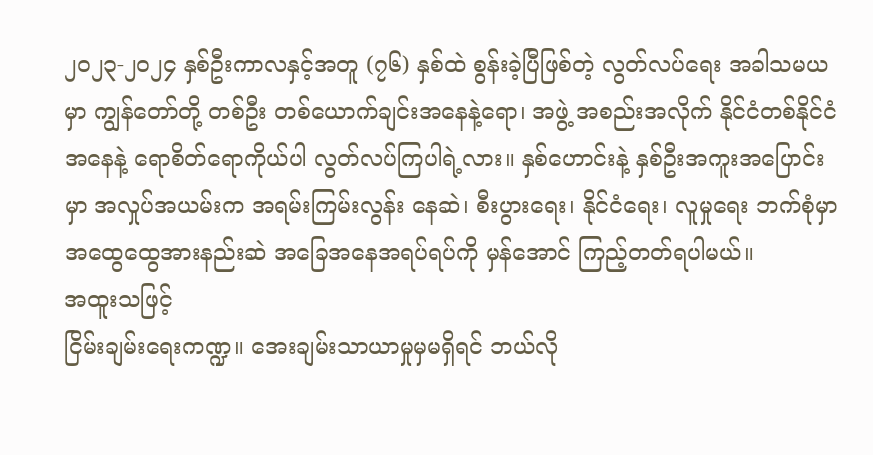၂၀၂၃-၂၀၂၄ နှစ်ဦးကာလနှင့်အတူ (၇၆) နှစ်ထဲ စွန်းခဲ့ပြီဖြစ်တဲ့ လွတ်လပ်ရေး အခါသမယမှာ ကျွန်တော်တို့ တစ်ဦး တစ်ယောက်ချင်းအနေနဲ့ရော၊ အဖွဲ့ အစည်းအလိုက် နိုင်ငံတစ်နိုင်ငံအနေနဲ့ ရောစိတ်ရောကိုယ်ပါ လွတ်လပ်ကြပါရဲ့လား။ နှစ်ဟောင်းနဲ့ နှစ်ဦးအကူးအပြောင်းမှာ အလှုပ်အယမ်းက အရမ်းကြမ်းလွန်း နေဆဲ၊ စီးပွားရေး၊ နိုင်ငံရေး၊ လူမှုရေး ဘက်စုံမှာ အထွေထွေအားနည်းဆဲ အခြေအနေအရပ်ရပ်ကို မှန်အောင် ကြည့်တတ်ရပါမယ်။
အထူးသဖြင့်
ငြိမ်းချမ်းရေးကဏ္ဍ။ အေးချမ်းသာယာမှုမှမရှိရင် ဘယ်လို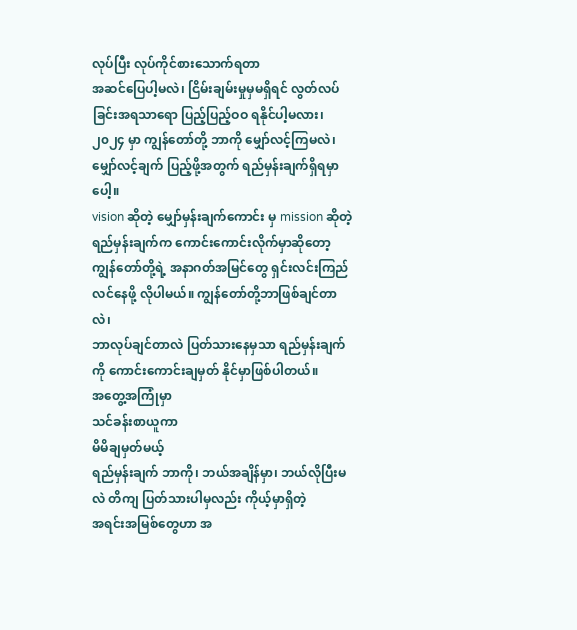လုပ်ပြီး လုပ်ကိုင်စားသောက်ရတာ
အဆင်ပြေပါ့မလဲ၊ ငြိမ်းချမ်းမှုမှမရှိရင် လွတ်လပ်ခြင်းအရသာရော ပြည့်ပြည့်ဝဝ ရနိုင်ပါ့မလား၊
၂၀၂၄ မှာ ကျွန်တော်တို့ ဘာကို မျှော်လင့်ကြမလဲ၊ မျှော်လင့်ချက် ပြည့်ဖို့အတွက် ရည်မှန်းချက်ရှိရမှာပေါ့။
vision ဆိုတဲ့ မျှော်မှန်းချက်ကောင်း မှ mission ဆိုတဲ့ ရည်မှန်းချက်က ကောင်းကောင်းလိုက်မှာဆိုတော့
ကျွန်တော်တို့ရဲ့ အနာဂတ်အမြင်တွေ ရှင်းလင်းကြည်လင်နေဖို့ လိုပါမယ်။ ကျွန်တော်တို့ဘာဖြစ်ချင်တာလဲ၊
ဘာလုပ်ချင်တာလဲ ပြတ်သားနေမှသာ ရည်မှန်းချက်ကို ကောင်းကောင်းချမှတ် နိုင်မှာဖြစ်ပါတယ်။
အတွေ့အကြုံမှာ
သင်ခန်းစာယူကာ
မိမိချမှတ်မယ့်
ရည်မှန်းချက် ဘာကို၊ ဘယ်အချိန်မှာ၊ ဘယ်လိုပြီးမလဲ တိကျ ပြတ်သားပါမှလည်း ကိုယ့်မှာရှိတဲ့
အရင်းအမြစ်တွေဟာ အ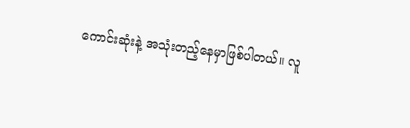ကောင်းဆုံးနဲ့ အသုံးတည့်နေမှာဖြစ်ပါတယ်။ လူ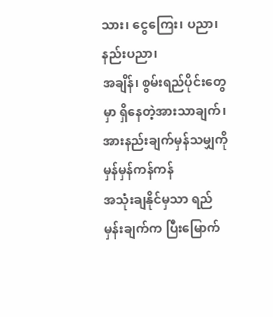သား၊ ငွေကြေး၊ ပညာ၊ နည်းပညာ၊
အချိန်၊ စွမ်းရည်ပိုင်းတွေမှာ ရှိနေတဲ့အားသာချက်၊ အားနည်းချက်မှန်သမျှကို မှန်မှန်ကန်ကန်
အသုံးချနိုင်မှသာ ရည်မှန်းချက်က ပြီးမြောက်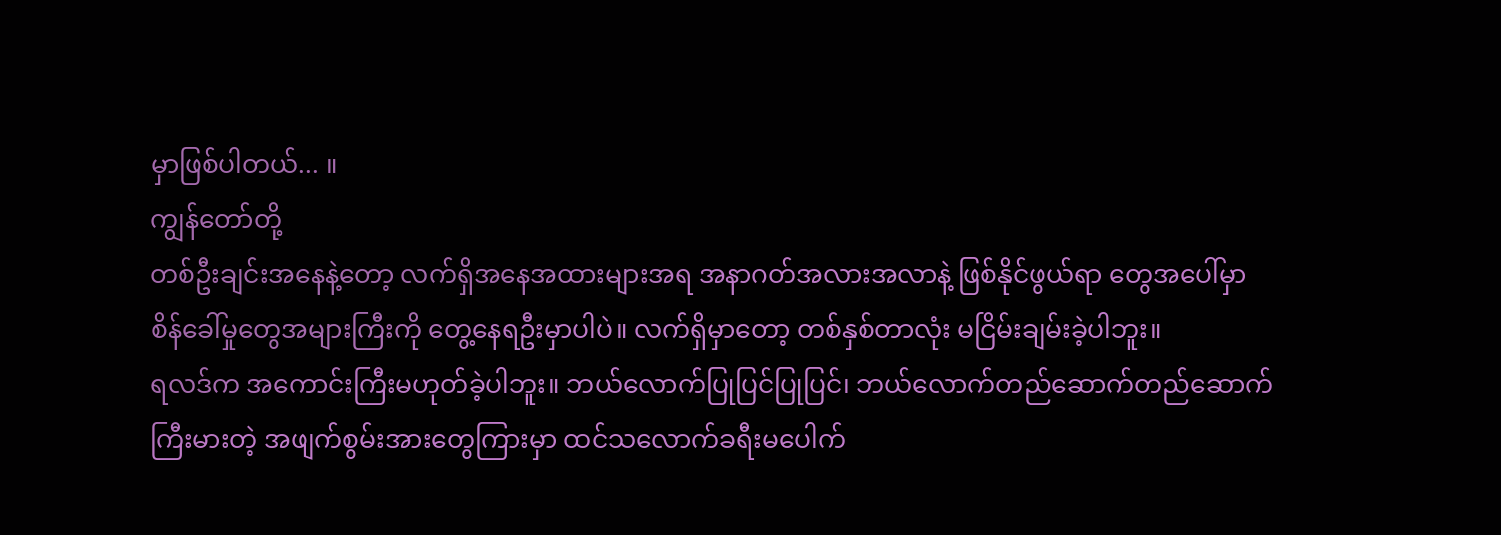မှာဖြစ်ပါတယ်... ။
ကျွန်တော်တို့
တစ်ဦးချင်းအနေနဲ့တော့ လက်ရှိအနေအထားများအရ အနာဂတ်အလားအလာနဲ့ ဖြစ်နိုင်ဖွယ်ရာ တွေအပေါ်မှာ
စိန်ခေါ်မှုတွေအများကြီးကို တွေ့နေရဦးမှာပါပဲ။ လက်ရှိမှာတော့ တစ်နှစ်တာလုံး မငြိမ်းချမ်းခဲ့ပါဘူး။
ရလဒ်က အကောင်းကြီးမဟုတ်ခဲ့ပါဘူး။ ဘယ်လောက်ပြုပြင်ပြုပြင်၊ ဘယ်လောက်တည်ဆောက်တည်ဆောက်
ကြီးမားတဲ့ အဖျက်စွမ်းအားတွေကြားမှာ ထင်သလောက်ခရီးမပေါက်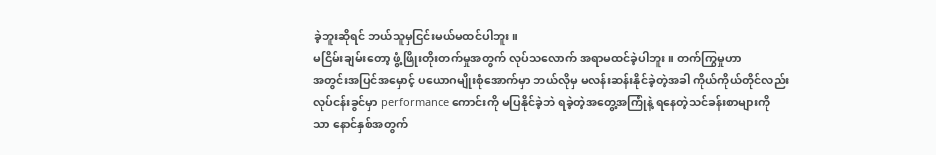ခဲ့ဘူးဆိုရင် ဘယ်သူမှငြင်းမယ်မထင်ပါဘူး။
မငြိမ်းချမ်းတော့ ဖွံ့ဖြိုးတိုးတက်မှုအတွက် လုပ်သလောက် အရာမထင်ခဲ့ပါဘူး။ တက်ကြွမှုဟာ
အတွင်းအပြင်အမှောင့် ပယောဂမျိုးစုံအောက်မှာ ဘယ်လိုမှ မလန်းဆန်းနိုင်ခဲ့တဲ့အခါ ကိုယ်ကိုယ်တိုင်လည်း
လုပ်ငန်းခွင်မှာ performance ကောင်းကို မပြနိုင်ခဲ့ဘဲ ရခဲ့တဲ့အတွေ့အကြုံနဲ့ ရနေတဲ့သင်ခန်းစာများကို
သာ နောင်နှစ်အတွက်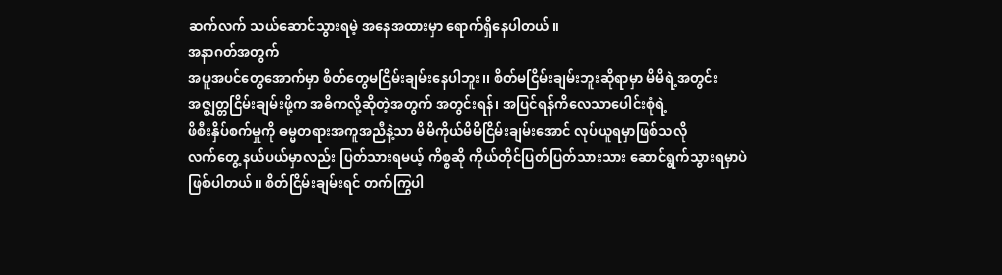ဆက်လက် သယ်ဆောင်သွားရမဲ့ အနေအထားမှာ ရောက်ရှိနေပါတယ်။
အနာဂတ်အတွက်
အပူအပင်တွေအောက်မှာ စိတ်တွေမငြိမ်းချမ်းနေပါဘူး၊၊ စိတ်မငြိမ်းချမ်းဘူးဆိုရာမှာ မိမိရဲ့အတွင်း
အဇ္ဈတ္တငြိမ်းချမ်းဖို့က အဓိကလို့ဆိုတဲ့အတွက် အတွင်းရန်၊ အပြင်ရန်ကိလေသာပေါင်းစုံရဲ့
ဖိစီးနှိပ်စက်မှုကို ဓမ္မတရားအကူအညီနဲ့သာ မိမိကိုယ်မိမိငြိမ်းချမ်းအောင် လုပ်ယူရမှာဖြစ်သလို
လက်တွေ့ နယ်ပယ်မှာလည်း ပြတ်သားရမယ့် ကိစ္စဆို ကိုယ်တိုင်ပြတ်ပြတ်သားသား ဆောင်ရွက်သွားရမှာပဲ
ဖြစ်ပါတယ်။ စိတ်ငြိမ်းချမ်းရင် တက်ကြွပါ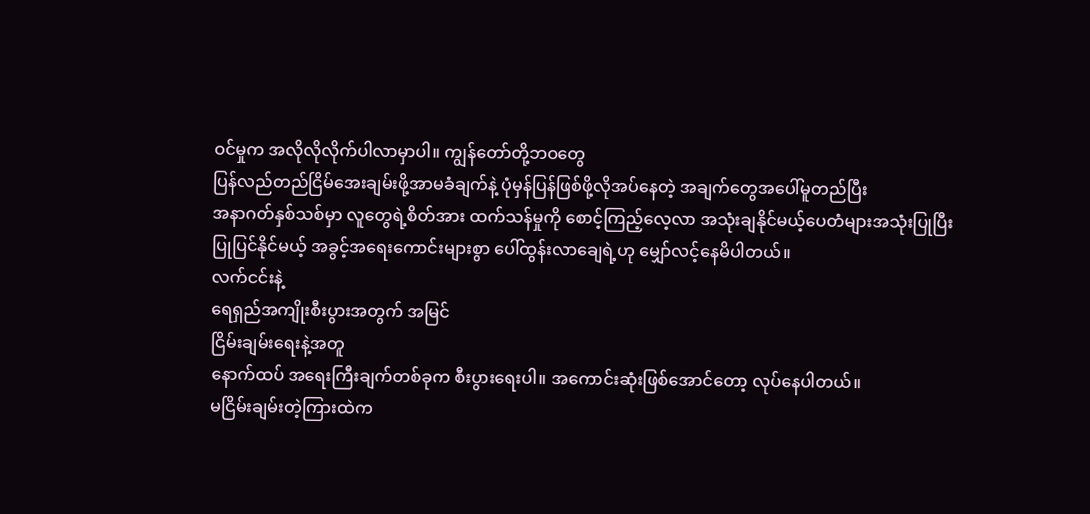ဝင်မှုက အလိုလိုလိုက်ပါလာမှာပါ။ ကျွန်တော်တို့ဘဝတွေ
ပြန်လည်တည်ငြိမ်အေးချမ်းဖို့အာမခံချက်နဲ့ ပုံမှန်ပြန်ဖြစ်ဖို့လိုအပ်နေတဲ့ အချက်တွေအပေါ်မူတည်ပြီး
အနာဂတ်နှစ်သစ်မှာ လူတွေရဲ့စိတ်အား ထက်သန်မှုကို စောင့်ကြည့်လေ့လာ အသုံးချနိုင်မယ့်ပေတံများအသုံးပြုပြီး
ပြုပြင်နိုင်မယ့် အခွင့်အရေးကောင်းများစွာ ပေါ်ထွန်းလာချေရဲ့ဟု မျှော်လင့်နေမိပါတယ်။
လက်ငင်းနဲ့
ရေရှည်အကျိုးစီးပွားအတွက် အမြင်
ငြိမ်းချမ်းရေးနဲ့အတူ
နောက်ထပ် အရေးကြီးချက်တစ်ခုက စီးပွားရေးပါ။ အကောင်းဆုံးဖြစ်အောင်တော့ လုပ်နေပါတယ်။
မငြိမ်းချမ်းတဲ့ကြားထဲက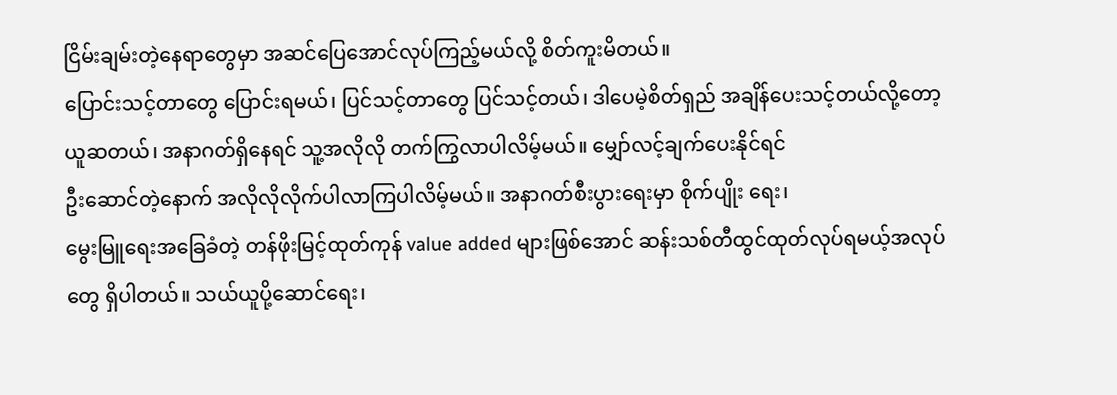ငြိမ်းချမ်းတဲ့နေရာတွေမှာ အဆင်ပြေအောင်လုပ်ကြည့်မယ်လို့ စိတ်ကူးမိတယ်။
ပြောင်းသင့်တာတွေ ပြောင်းရမယ်၊ ပြင်သင့်တာတွေ ပြင်သင့်တယ်၊ ဒါပေမဲ့စိတ်ရှည် အချိန်ပေးသင့်တယ်လို့တော့
ယူဆတယ်၊ အနာဂတ်ရှိနေရင် သူ့အလိုလို တက်ကြွလာပါလိမ့်မယ်။ မျှော်လင့်ချက်ပေးနိုင်ရင်
ဦးဆောင်တဲ့နောက် အလိုလိုလိုက်ပါလာကြပါလိမ့်မယ်။ အနာဂတ်စီးပွားရေးမှာ စိုက်ပျိုး ရေး၊
မွေးမြူရေးအခြေခံတဲ့ တန်ဖိုးမြင့်ထုတ်ကုန် value added များဖြစ်အောင် ဆန်းသစ်တီထွင်ထုတ်လုပ်ရမယ့်အလုပ်
တွေ ရှိပါတယ်။ သယ်ယူပို့ဆောင်ရေး၊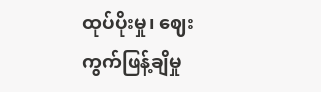ထုပ်ပိုးမှု၊ ဈေးကွက်ဖြန့်ချိမှု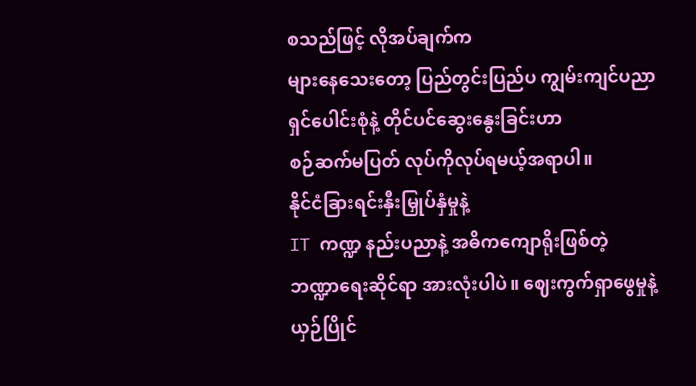စသည်ဖြင့် လိုအပ်ချက်က
များနေသေးတော့ ပြည်တွင်းပြည်ပ ကျွမ်းကျင်ပညာရှင်ပေါင်းစုံနဲ့ တိုင်ပင်ဆွေးနွေးခြင်းဟာ
စဉ်ဆက်မပြတ် လုပ်ကိုလုပ်ရမယ့်အရာပါ။
နိုင်ငံခြားရင်းနှီးမြှုပ်နှံမှုနဲ့
IT ကဏ္ဍ နည်းပညာနဲ့ အဓိကကျောရိုးဖြစ်တဲ့ ဘဏ္ဍာရေးဆိုင်ရာ အားလုံးပါပဲ။ ဈေးကွက်ရှာဖွေမှုနဲ့
ယှဉ်ပြိုင်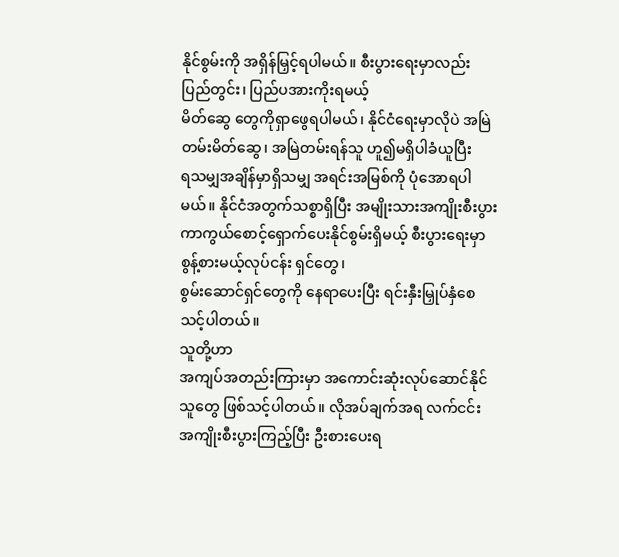နိုင်စွမ်းကို အရှိန်မြှင့်ရပါမယ်။ စီးပွားရေးမှာလည်း ပြည်တွင်း၊ ပြည်ပအားကိုးရမယ့်
မိတ်ဆွေ တွေကိုရှာဖွေရပါမယ်၊ နိုင်ငံရေးမှာလိုပဲ အမြဲတမ်းမိတ်ဆွေ၊ အမြဲတမ်းရန်သူ ဟူ၍မရှိပါခံယူပြီး
ရသမျှအချိန်မှာရှိသမျှ အရင်းအမြစ်ကို ပုံအောရပါမယ်။ နိုင်ငံအတွက်သစ္စာရှိပြီး အမျိုးသားအကျိုးစီးပွား
ကာကွယ်စောင့်ရှောက်ပေးနိုင်စွမ်းရှိမယ့် စီးပွားရေးမှာ စွန့်စားမယ့်လုပ်ငန်း ရှင်တွေ၊
စွမ်းဆောင်ရှင်တွေကို နေရာပေးပြီး ရင်းနှီးမြှုပ်နှံစေသင့်ပါတယ်။
သူတို့ဟာ
အကျပ်အတည်းကြားမှာ အကောင်းဆုံးလုပ်ဆောင်နိုင်သူတွေ ဖြစ်သင့်ပါတယ်။ လိုအပ်ချက်အရ လက်ငင်း
အကျိုးစီးပွားကြည့်ပြီး ဦးစားပေးရ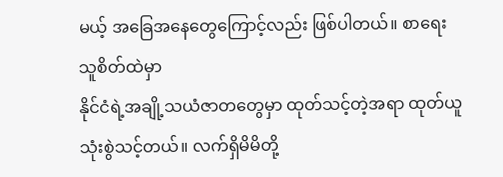မယ့် အခြေအနေတွေကြောင့်လည်း ဖြစ်ပါတယ်။ စာရေးသူစိတ်ထဲမှာ
နိုင်ငံရဲ့အချို့သယံဇာတတွေမှာ ထုတ်သင့်တဲ့အရာ ထုတ်ယူသုံးစွဲသင့်တယ်။ လက်ရှိမိမိတို့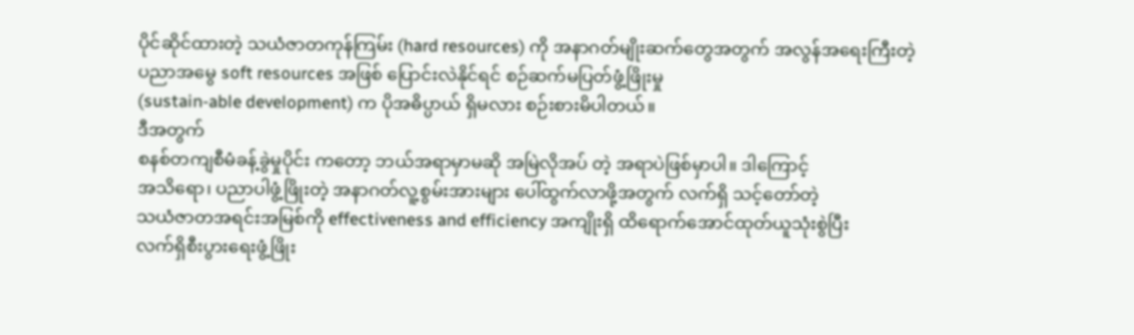ပိုင်ဆိုင်ထားတဲ့ သယံဇာတကုန်ကြမ်း (hard resources) ကို အနာဂတ်မျိုးဆက်တွေအတွက် အလွန်အရေးကြီးတဲ့
ပညာအမွေ soft resources အဖြစ် ပြောင်းလဲနိုင်ရင် စဉ်ဆက်မပြတ်ဖွံ့ဖြိုးမှု
(sustain-able development) က ပိုအဓိပ္ပာယ် ရှိမလား စဉ်းစားမိပါတယ်။
ဒီအတွက်
စနစ်တကျစီမံခန့်ခွဲမှုပိုင်း ကတော့ ဘယ်အရာမှာမဆို အမြဲလိုအပ် တဲ့ အရာပဲဖြစ်မှာပါ။ ဒါကြောင့်
အသိရော၊ ပညာပါဖွံ့ဖြိုးတဲ့ အနာဂတ်လူ့စွမ်းအားများ ပေါ်ထွက်လာဖို့အတွက် လက်ရှိ သင့်တော်တဲ့
သယံဇာတအရင်းအမြစ်ကို effectiveness and efficiency အကျိုးရှိ ထိရောက်အောင်ထုတ်ယူသုံးစွဲပြီး
လက်ရှိစီးပွားရေးဖွံ့ဖြိုး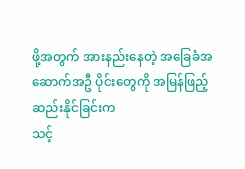ဖို့အတွက် အားနည်းနေတဲ့ အခြေခံအဆောက်အဦ ပိုင်းတွေကို အမြန်ဖြည့်ဆည်းနိုင်ခြင်းက
သင့်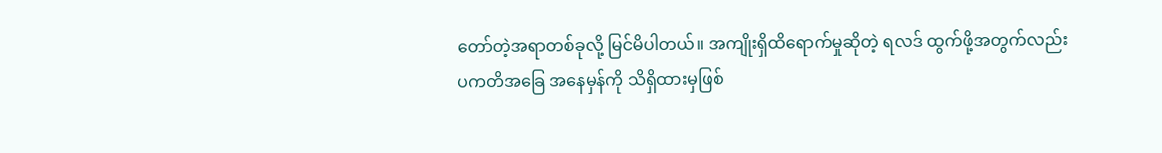တော်တဲ့အရာတစ်ခုလို့ မြင်မိပါတယ်။ အကျိုးရှိထိရောက်မှုဆိုတဲ့ ရလဒ် ထွက်ဖို့အတွက်လည်း
ပကတိအခြေ အနေမှန်ကို သိရှိထားမှဖြစ်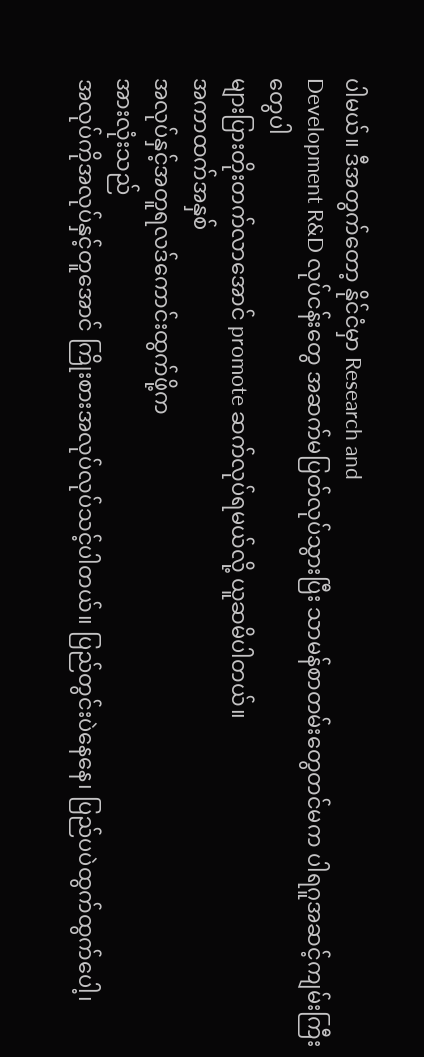ပါမယ်။ ဒီအတွက်တော့ နိုင်ငံမှာ Research and
Development R&D လုပ်ငန်းတွေ အဆက်မပြတ်လုပ်သွားပြီး သာမန်စာတမ်းတွေတင်မက ပါရဂူအဆင့်ကျမ်းကြီးတွေပါ
များပြားတိုးတက်လာအောင် promote ဆက်လုပ်ရမယ်လို့ ယူဆမိပါတယ်။
အကာထက်အနှစ်
အလုပ်နှင့်အတူရလဒ်ကောင်းထွက်ဖို့က
အားလုံးသည်
အလုပ်ကိုအလုပ်နှင့်တူအောင် ကြိုးစားအလုပ်လုပ်သင့်ပါတယ်။ ပြည်တွင်းပဲနေနေ၊ ပြည်ပပဲထွက်ထွက်ပေါ့၊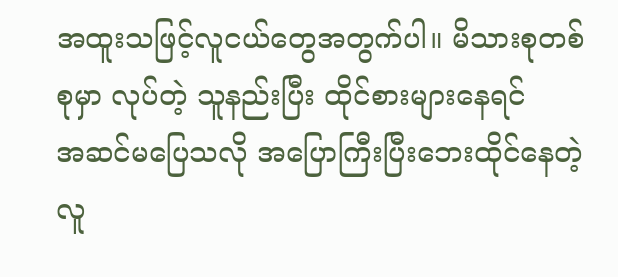အထူးသဖြင့်လူငယ်တွေအတွက်ပါ။ မိသားစုတစ်စုမှာ လုပ်တဲ့ သူနည်းပြီး ထိုင်စားများနေရင်
အဆင်မပြေသလို အပြောကြီးပြီးဘေးထိုင်နေတဲ့ လူ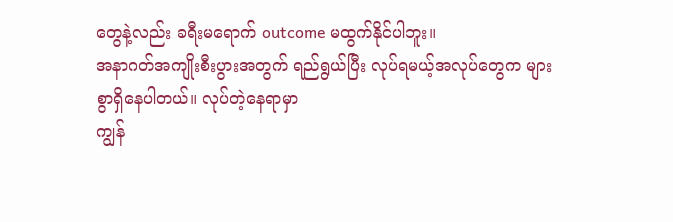တွေနဲ့လည်း ခရီးမရောက် outcome မထွက်နိုင်ပါဘူး။
အနာဂတ်အကျိုးစီးပွားအတွက် ရည်ရွယ်ပြီး လုပ်ရမယ့်အလုပ်တွေက များစွာရှိနေပါတယ်။ လုပ်တဲ့နေရာမှာ
ကျွန်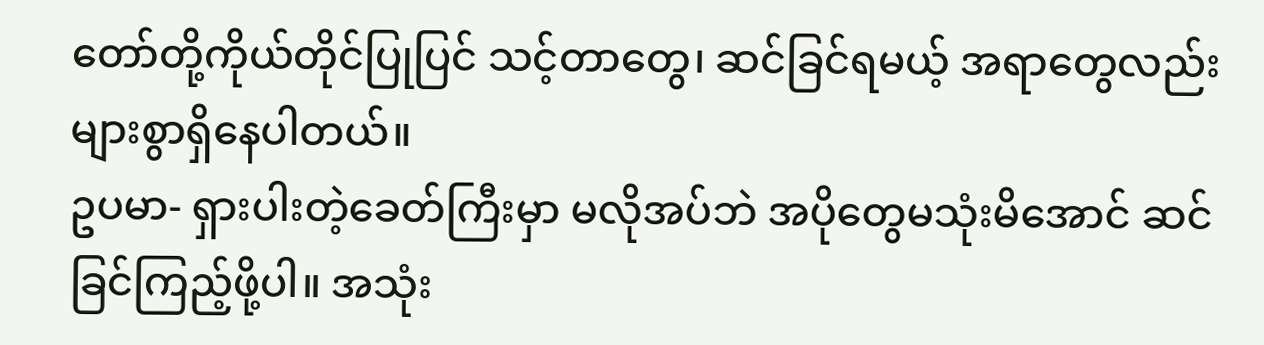တော်တို့ကိုယ်တိုင်ပြုပြင် သင့်တာတွေ၊ ဆင်ခြင်ရမယ့် အရာတွေလည်း များစွာရှိနေပါတယ်။
ဥပမာ- ရှားပါးတဲ့ခေတ်ကြီးမှာ မလိုအပ်ဘဲ အပိုတွေမသုံးမိအောင် ဆင်ခြင်ကြည့်ဖို့ပါ။ အသုံး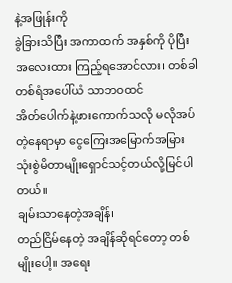နဲ့အဖြုန်းကို
ခွဲခြားသိပြီး အကာထက် အနှစ်ကို ပိုပြီးအလေးထား ကြည့်ရအောင်လား၊ တစ်ခါတစ်ရံအပေါ်ယံ သာဘဝထင်
အိတ်ပေါက်နဲ့ဖားကောက်သလို မလိုအပ်တဲ့နေရာမှာ ငွေကြေးအမြောက်အမြား သုံးစွဲမိတာမျိုးရှောင်သင့်တယ်လို့မြင်ပါတယ်။
ချမ်းသာနေတဲ့အချိန်၊
တည်ငြိမ်နေတဲ့ အချိန်ဆိုရင်တော့ တစ်မျိုးပေါ့။ အရေး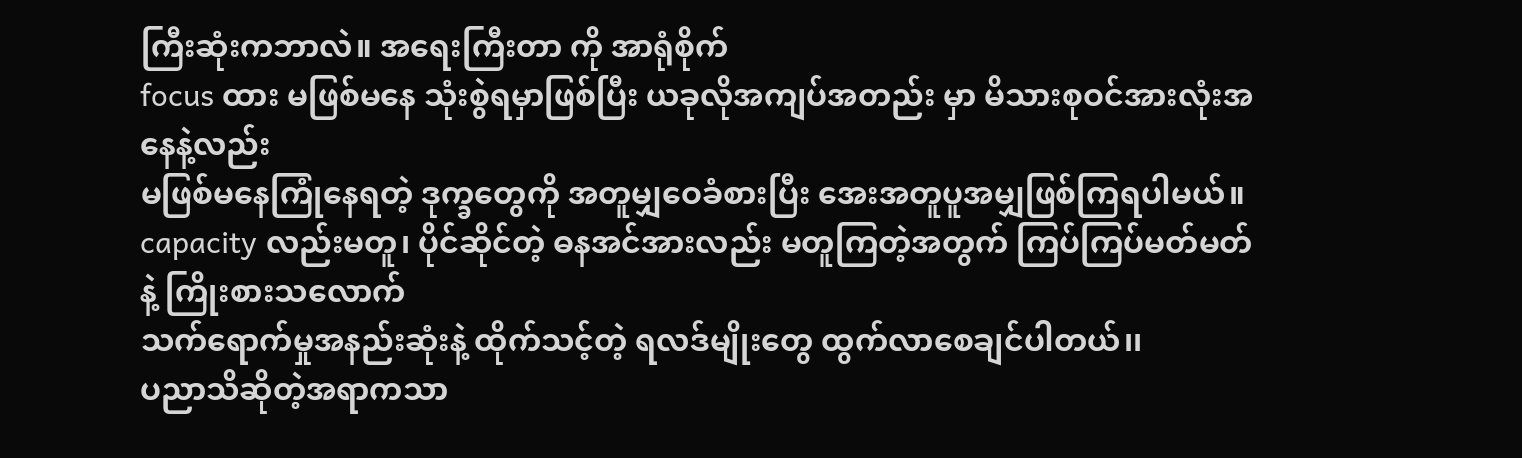ကြီးဆုံးကဘာလဲ။ အရေးကြီးတာ ကို အာရုံစိုက်
focus ထား မဖြစ်မနေ သုံးစွဲရမှာဖြစ်ပြီး ယခုလိုအကျပ်အတည်း မှာ မိသားစုဝင်အားလုံးအနေနဲ့လည်း
မဖြစ်မနေကြုံနေရတဲ့ ဒုက္ခတွေကို အတူမျှဝေခံစားပြီး အေးအတူပူအမျှဖြစ်ကြရပါမယ်။
capacity လည်းမတူ၊ ပိုင်ဆိုင်တဲ့ ဓနအင်အားလည်း မတူကြတဲ့အတွက် ကြပ်ကြပ်မတ်မတ်နဲ့ ကြိုးစားသလောက်
သက်ရောက်မှုအနည်းဆုံးနဲ့ ထိုက်သင့်တဲ့ ရလဒ်မျိုးတွေ ထွက်လာစေချင်ပါတယ်၊၊
ပညာသိဆိုတဲ့အရာကသာ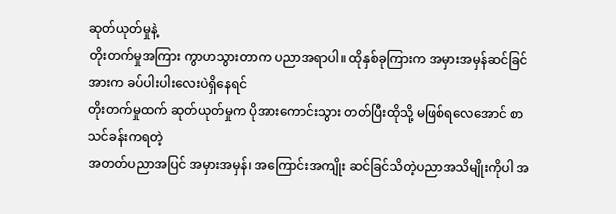ဆုတ်ယုတ်မှုနဲ့
တိုးတက်မှုအကြား ကွာဟသွားတာက ပညာအရာပါ။ ထိုနှစ်ခုကြားက အမှားအမှန်ဆင်ခြင်အားက ခပ်ပါးပါးလေးပဲရှိနေရင်
တိုးတက်မှုထက် ဆုတ်ယုတ်မှုက ပိုအားကောင်းသွား တတ်ပြီးထိုသို့ မဖြစ်ရလေအောင် စာသင်ခန်းကရတဲ့
အတတ်ပညာအပြင် အမှားအမှန်၊ အကြောင်းအကျိုး ဆင်ခြင်သိတဲ့ပညာအသိမျိုးကိုပါ အ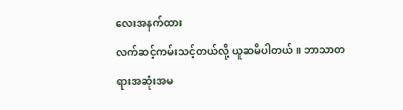လေးအနက်ထား
လက်ဆင့်ကမ်းသင့်တယ်လို့ ယူဆမိပါတယ်။ ဘာသာတရားအဆုံးအမ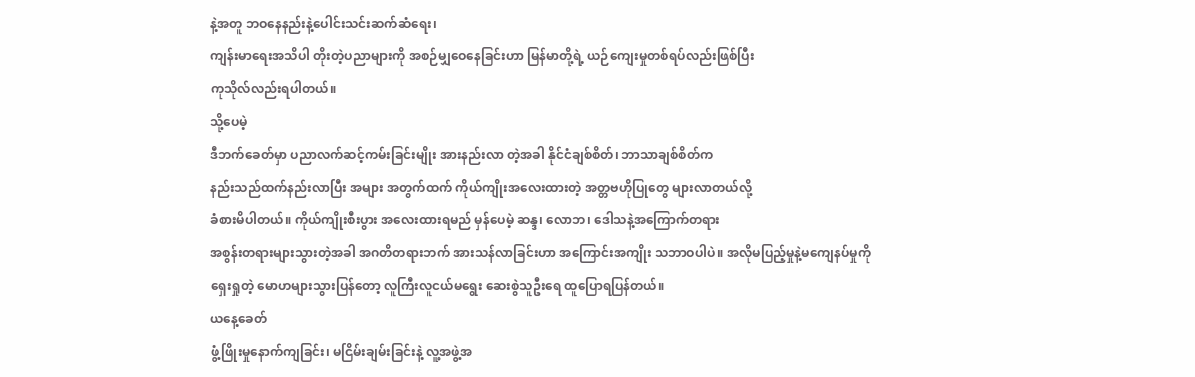နဲ့အတူ ဘဝနေနည်းနဲ့ပေါင်းသင်းဆက်ဆံရေး၊
ကျန်းမာရေးအသိပါ တိုးတဲ့ပညာများကို အစဉ်မျှဝေနေခြင်းဟာ မြန်မာတို့ရဲ့ ယဉ်ကျေးမှုတစ်ရပ်လည်းဖြစ်ပြီး
ကုသိုလ်လည်းရပါတယ်။
သို့ပေမဲ့
ဒီဘက်ခေတ်မှာ ပညာလက်ဆင့်ကမ်းခြင်းမျိုး အားနည်းလာ တဲ့အခါ နိုင်ငံချစ်စိတ်၊ ဘာသာချစ်စိတ်က
နည်းသည်ထက်နည်းလာပြီး အများ အတွက်ထက် ကိုယ်ကျိုးအလေးထားတဲ့ အတ္တဗဟိုပြုတွေ များလာတယ်လို့
ခံစားမိပါတယ်။ ကိုယ်ကျိုးစီးပွား အလေးထားရမည် မှန်ပေမဲ့ ဆန္ဒ၊ လောဘ၊ ဒေါသနဲ့အကြောက်တရား
အစွန်းတရားများသွားတဲ့အခါ အဂတိတရားဘက် အားသန်လာခြင်းဟာ အကြောင်းအကျိုး သဘာဝပါပဲ။ အလိုမပြည့်မှုနဲ့မကျေနပ်မှုကို
ရှေးရှုတဲ့ မောဟများသွားပြန်တော့ လူကြီးလူငယ်မရွေး ဆေးစွဲသူဦးရေ ထူပြောရပြန်တယ်။
ယနေ့ခေတ်
ဖွံ့ဖြိုးမှုနောက်ကျခြင်း၊ မငြိမ်းချမ်းခြင်းနဲ့ လူ့အဖွဲ့အ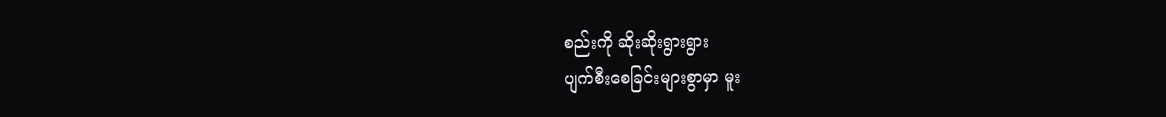စည်းကို ဆိုးဆိုးရွားရွား
ပျက်စီးစေခြင်းများစွာမှာ မူး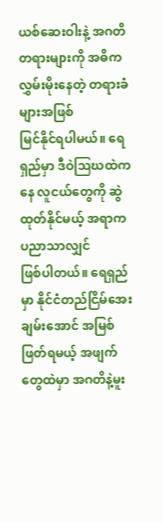ယစ်ဆေးဝါးနဲ့ အဂတိတရားများကို အဓိကလွှမ်းမိုးနေတဲ့ တရားခံများအဖြစ်
မြင်နိုင်ရပါမယ်။ ရေရှည်မှာ ဒီဝဲဩဃထဲကနေ လူငယ်တွေကို ဆွဲထုတ်နိုင်မယ့် အရာက ပညာသာလျှင်
ဖြစ်ပါတယ်။ ရေရှည်မှာ နိုင်ငံတည်ငြိမ်အေးချမ်းအောင် အမြစ်ဖြတ်ရမယ့် အဖျက်တွေထဲမှာ အဂတိနဲ့မူး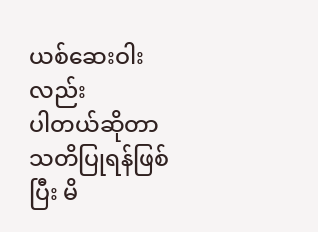ယစ်ဆေးဝါးလည်း
ပါတယ်ဆိုတာ သတိပြုရန်ဖြစ်ပြီး မိ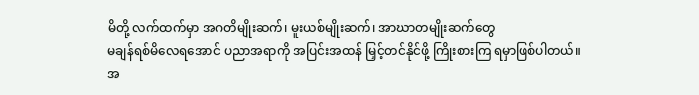မိတို့ လက်ထက်မှာ အဂတိမျိုးဆက်၊ မူးယစ်မျိုးဆက်၊ အာဃာတမျိုးဆက်တွေ
မချန်ရစ်မိလေရအောင် ပညာအရာကို အပြင်းအထန် မြှင့်တင်နိုင်ဖို့ ကြိုးစားကြ ရမှာဖြစ်ပါတယ်။
အ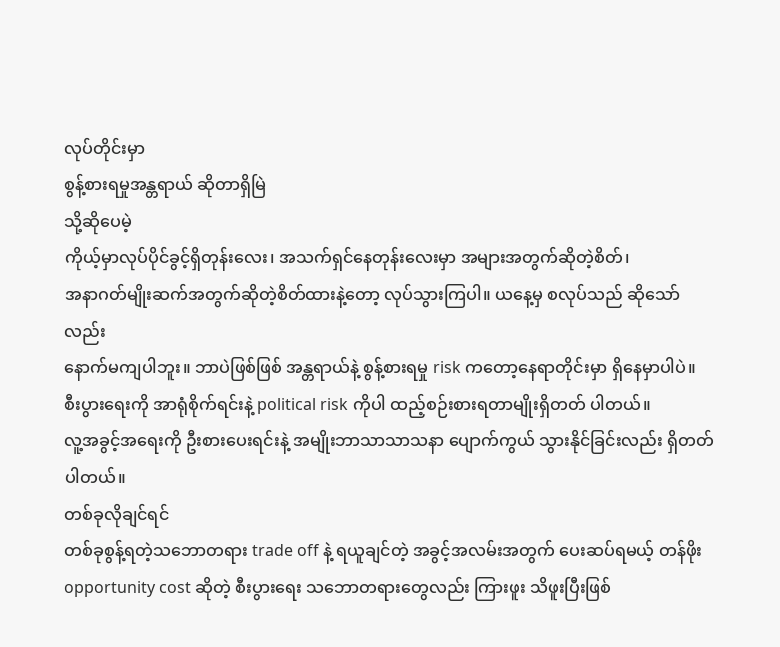လုပ်တိုင်းမှာ
စွန့်စားရမှုအန္တရာယ် ဆိုတာရှိမြဲ
သို့ဆိုပေမဲ့
ကိုယ့်မှာလုပ်ပိုင်ခွင့်ရှိတုန်းလေး၊ အသက်ရှင်နေတုန်းလေးမှာ အများအတွက်ဆိုတဲ့စိတ်၊
အနာဂတ်မျိုးဆက်အတွက်ဆိုတဲ့စိတ်ထားနဲ့တော့ လုပ်သွားကြပါ။ ယနေ့မှ စလုပ်သည် ဆိုသော်လည်း
နောက်မကျပါဘူး။ ဘာပဲဖြစ်ဖြစ် အန္တရာယ်နဲ့ စွန့်စားရမှု risk ကတော့နေရာတိုင်းမှာ ရှိနေမှာပါပဲ။
စီးပွားရေးကို အာရုံစိုက်ရင်းနဲ့ political risk ကိုပါ ထည့်စဉ်းစားရတာမျိုးရှိတတ် ပါတယ်။
လူ့အခွင့်အရေးကို ဦးစားပေးရင်းနဲ့ အမျိုးဘာသာသာသနာ ပျောက်ကွယ် သွားနိုင်ခြင်းလည်း ရှိတတ်ပါတယ်။
တစ်ခုလိုချင်ရင်
တစ်ခုစွန့်ရတဲ့သဘောတရား trade off နဲ့ ရယူချင်တဲ့ အခွင့်အလမ်းအတွက် ပေးဆပ်ရမယ့် တန်ဖိုး
opportunity cost ဆိုတဲ့ စီးပွားရေး သဘောတရားတွေလည်း ကြားဖူး သိဖူးပြီးဖြစ်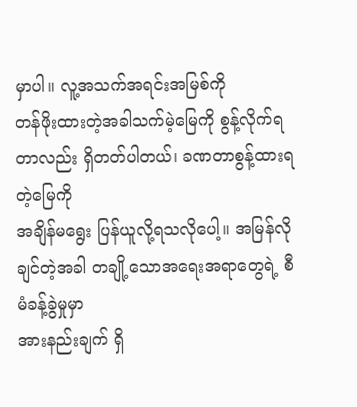မှာပါ။ လူ့အသက်အရင်းအမြစ်ကို
တန်ဖိုးထားတဲ့အခါသက်မဲ့မြေကို စွန့်လိုက်ရတာလည်း ရှိတတ်ပါတယ်၊ ခဏတာစွန့်ထားရတဲ့မြေကို
အချိန်မရွေး ပြန်ယူလို့ရသလိုပေါ့။ အမြန်လိုချင်တဲ့အခါ တချို့သောအရေးအရာတွေရဲ့ စီမံခန့်ခွဲမှုမှာ
အားနည်းချက် ရှိ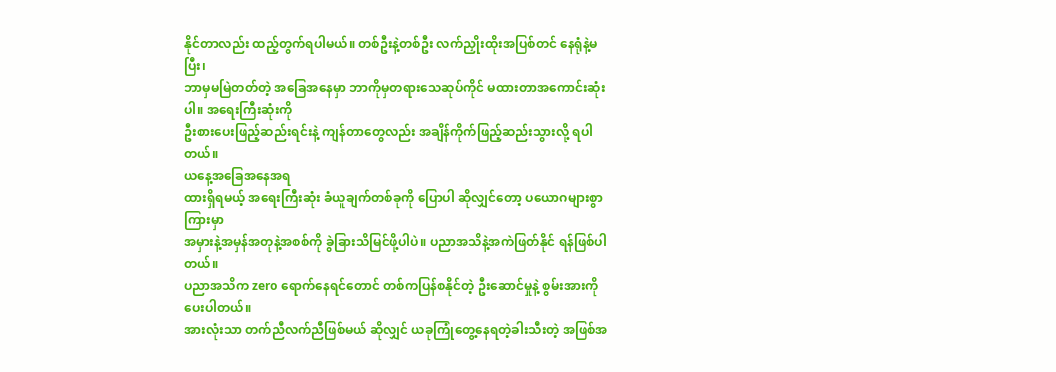နိုင်တာလည်း ထည့်တွက်ရပါမယ်။ တစ်ဦးနဲ့တစ်ဦး လက်ညှိုးထိုးအပြစ်တင် နေရုံနဲ့မပြီး၊
ဘာမှမမြဲတတ်တဲ့ အခြေအနေမှာ ဘာကိုမှတရားသေဆုပ်ကိုင် မထားတာအကောင်းဆုံးပါ။ အရေးကြီးဆုံးကို
ဦးစားပေးဖြည့်ဆည်းရင်းနဲ့ ကျန်တာတွေလည်း အချိန်ကိုက်ဖြည့်ဆည်းသွားလို့ ရပါတယ်။
ယနေ့အခြေအနေအရ
ထားရှိရမယ့် အရေးကြီးဆုံး ခံယူချက်တစ်ခုကို ပြောပါ ဆိုလျှင်တော့ ပယောဂများစွာကြားမှာ
အမှားနဲ့အမှန်အတုနဲ့အစစ်ကို ခွဲခြားသိမြင်ဖို့ပါပဲ။ ပညာအသိနဲ့အကဲဖြတ်နိုင် ရန်ဖြစ်ပါတယ်။
ပညာအသိက zero ရောက်နေရင်တောင် တစ်ကပြန်စနိုင်တဲ့ ဦးဆောင်မှုနဲ့ စွမ်းအားကိုပေးပါတယ်။
အားလုံးသာ တက်ညီလက်ညီဖြစ်မယ် ဆိုလျှင် ယခုကြုံတွေ့နေရတဲ့ခါးသီးတဲ့ အဖြစ်အ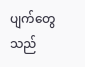ပျက်တွေသည်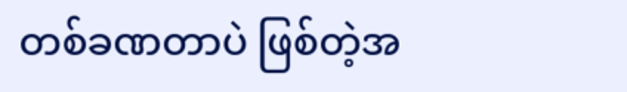တစ်ခဏတာပဲ ဖြစ်တဲ့အ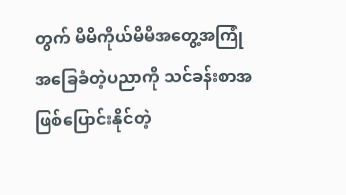တွက် မိမိကိုယ်မိမိအတွေ့အကြုံ အခြေခံတဲ့ပညာကို သင်ခန်းစာအဖြစ်ပြောင်းနိုင်တဲ့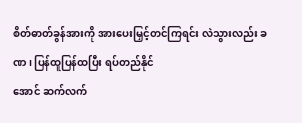စိတ်ဓာတ်ခွန်အားကို အားပေးမြှင့်တင်ကြရင်း လဲသွားလည်း ခဏ၊ ပြန်ထူပြန်ထပြီး ရပ်တည်နိုင်
အောင် ဆက်လက်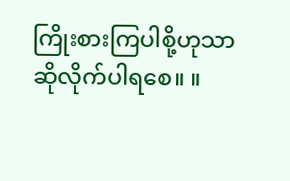ကြိုးစားကြပါစို့ဟုသာ ဆိုလိုက်ပါရစေ။ ။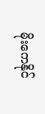မိုးကေနိုင်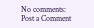No comments:
Post a Comment